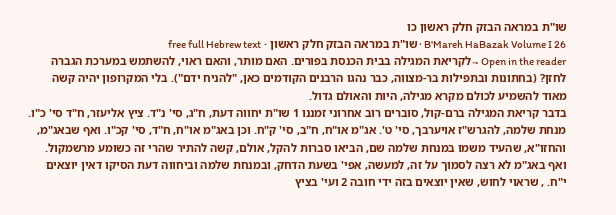שו"ת במראה הבזק חלק ראשון כו
B'Mareh HaBazak Volume I 26 · שו"ת במראה הבזק חלק ראשון · free full Hebrew text
Open in the reader →לקריאת המגילה בבית הכנסת בפורים. האם מותר, והאם ראוי, להשתמש במערכת הגברה לחזן? (בחתונות ובתפילות בר-מצווה, כבר נהגו הרבנים הקודמים כאן, "להניח ידם"). בלי המקרופון יהיה קשה מאוד להשמיע לכולם מקרא מגילה, היות והאולם גדול.
בדבר קריאת המגילה ברם-קול, סוברים רוב אחרוני זמננו 1 שו"ת יחווה דעת, ח"ג, סי' נ"ד. ציץ אליעזר, ח"ד סי' כ"ו. מנחת שלמה, להגרש"ז אויערבך, סי' ט'. אג"מ או"ח, ח"ב, סי' ק"ח. וכן באג"מ או"ח, ח"ד, סי' קכ"ו. ואף שבאג"מ, והחזו"א, שהעיד משמו במנחת שלמה שם, הביאו סברות להקל, אולם, קשה להתיר שהרי זה כשומע מרשמקול. ואף באג"מ לא רצה לסמוך על זה, למעשה, אפי' בשעת הדחק, ובמנחת שלמה וביחווה דעת הסיקו דאין יוצאים י"ח. , שראוי לחוש, שאין יוצאים בזה ידי חובה 2 ועי' בציץ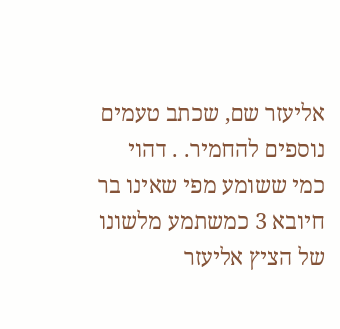אליעזר שם, שכתב טעמים נוספים להחמיר. . דהוי כמי ששומע מפי שאינו בר חיובא 3 כמשתמע מלשונו של הציץ אליעזר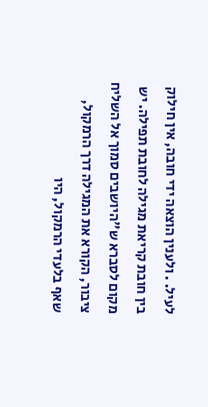לעיל. . ולענין הוצאה ידי חובה, אין חילוק בין חובת קריאת מגילה לחובת תפילה. יש מקום לסברא ש"היושבים סמוך אל השליח ציבור, הקורא את המגילה דרך הרמקול, שאף בלעדי הרמקול, היו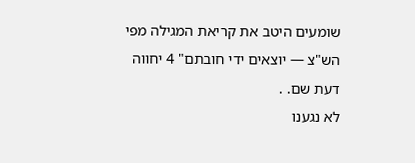שומעים היטב את קריאת המגילה מפי הש"צ — יוצאים ידי חובתם" 4 יחווה דעת שם. .
לא נגענו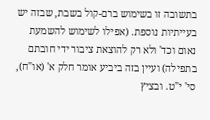בתשובה זו בשימוש ברם-קול בשבת, שבזה יש בעייתיות נוספת. (אפילו לשימוש להשמעת נאום וכד' ולא רק להוצאת ציבור ידי חובתם בתפילה) ועיין בזה ביביע אומר חלק א' (או"ח), סי' י"ט. ובציץ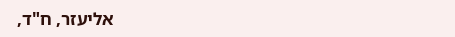אליעזר, ח"ד,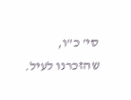סי' כ"ו, שהזכרנו לעיל.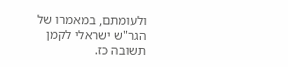ולעומתם, במאמרו של הגר"ש ישראלי לקמן תשובה כז.